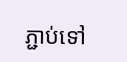ភ្ជាប់ទៅ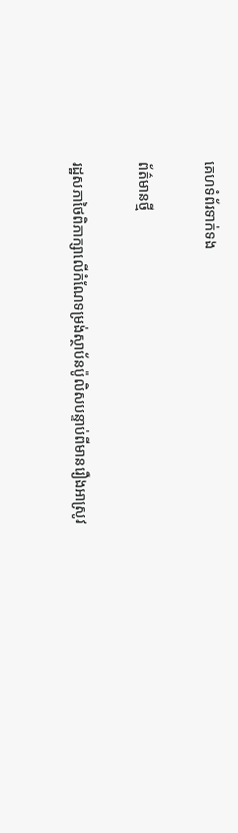គេហទំព័រទាក់ទង

ព័ត៌មានថ្មី

រដ្ឋសភាថៃពិភាក្សាលើកំណែទម្រង់ស្ថាប័នប៉ូលិសបន្ទាប់ពីមានរឿងអាស្រូវ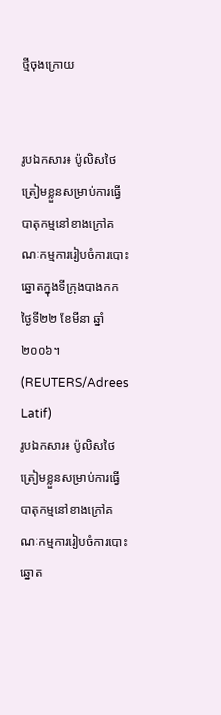ថ្មីចុងក្រោយ


រូបឯកសារ៖ ប៉ូលិសថៃត្រៀមខ្លួនសម្រាប់ការធ្វើបាតុកម្មនៅខាងក្រៅគណៈកម្មការរៀបចំការបោះឆ្នោតក្នុងទីក្រុងបាងកក ថ្ងៃទី២២ ខែមីនា ឆ្នាំ២០០៦។ (REUTERS/Adrees Latif)
រូបឯកសារ៖ ប៉ូលិសថៃត្រៀមខ្លួនសម្រាប់ការធ្វើបាតុកម្មនៅខាងក្រៅគណៈកម្មការរៀបចំការបោះឆ្នោត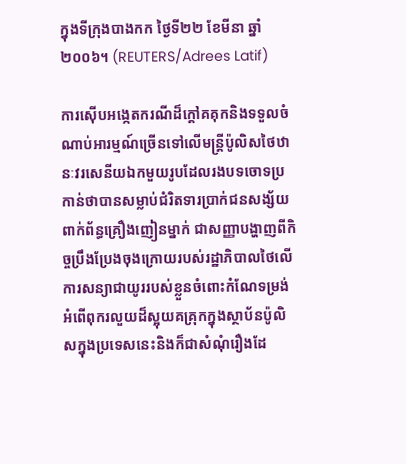ក្នុងទីក្រុងបាងកក ថ្ងៃទី២២ ខែមីនា ឆ្នាំ២០០៦។ (REUTERS/Adrees Latif)

ការស៊ើបអង្កេតករណីដ៏ក្តៅគគុកនិងទទួលចំណាប់អារម្មណ៍ច្រើនទៅលើមន្រ្តីប៉ូលិសថៃឋានៈវរសេនីយឯកមួយរូបដែលរងបទចោទប្រកាន់ថាបានសម្លាប់ជំរិតទារប្រាក់ជនសង្ស័យពាក់ព័ន្ធគ្រឿងញៀនម្នាក់ ជាសញ្ញាបង្ហាញពីកិច្ចប្រឹងប្រែងចុងក្រោយរបស់រដ្ឋាភិបាលថៃលើការសន្យាជាយូររបស់ខ្លួនចំពោះកំណែទម្រង់អំពើពុករលួយដ៏ស្អុយគគ្រុកក្នុងស្ថាប័នប៉ូលិសក្នុងប្រទេសនេះនិងក៏ជាសំណុំរឿងដែ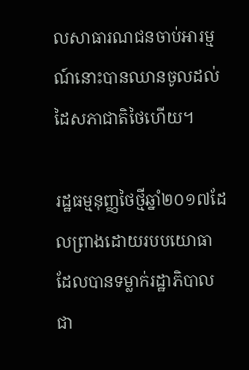លសាធារណជនចាប់អារម្មណ៍នោះបានឈានចូលដល់ដៃសភាជាតិថៃហើយ។

រដ្ឋធម្មនុញ្ញថៃថ្មីឆ្នាំ២០១៧ដែលព្រាងដោយរបបយោធាដែលបានទម្លាក់រដ្ឋាភិបាលជា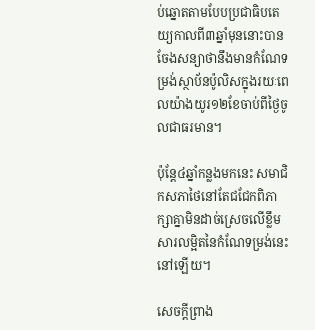ប់ឆ្នោតតាមបែបប្រជាធិបតេយ្យកាលពី៣ឆ្នាំមុននោះបានចែងសន្យាថានឹងមានកំណែទម្រង់ស្ថាប័នប៉ូលិសក្នុងរយៈពេលយ៉ាងយូរ១២ខែចាប់ពីថ្ងៃចូលជាធរមាន។

ប៉ុន្តែ៤ឆ្នាំកន្លងមកនេះ សមាជិកសភាថៃនៅតែជជែកពិភាក្សាគ្នាមិនដាច់ស្រេចលើខ្លឹមសារលម្អិតនៃកំណែទម្រង់នេះនៅឡើយ។

សេចក្តីព្រាង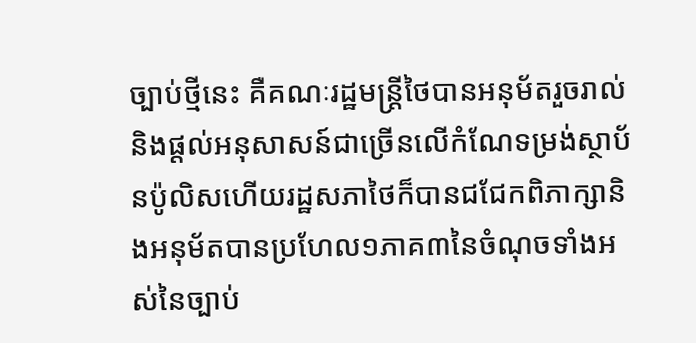ច្បាប់ថ្មីនេះ គឺគណៈរដ្ឋមន្រ្តីថៃបានអនុម័តរួចរាល់និងផ្តល់អនុសាសន៍ជាច្រើនលើកំណែទម្រង់ស្ថាប័នប៉ូលិសហើយរដ្ឋសភាថៃក៏បានជជែកពិភាក្សានិងអនុម័តបានប្រហែល១ភាគ៣នៃចំណុចទាំងអស់នៃច្បាប់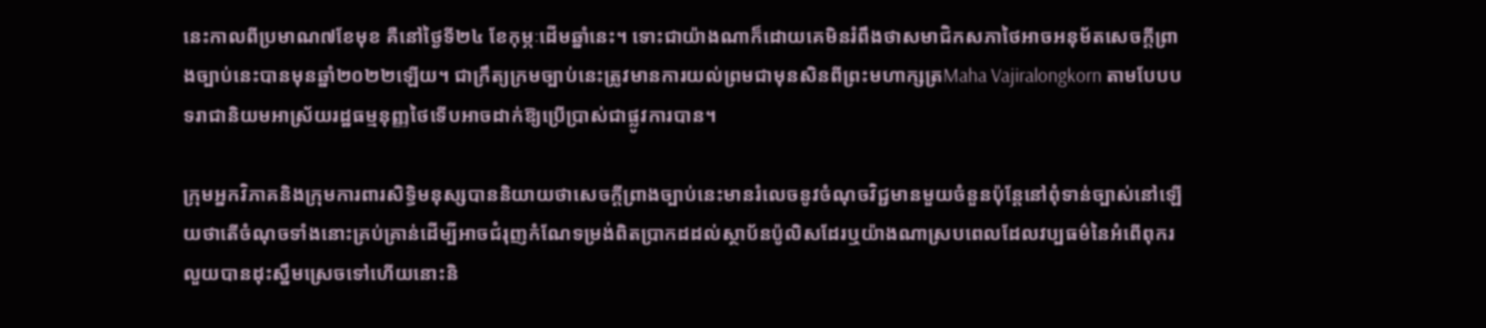នេះកាលពីប្រមាណ៧ខែមុខ គឺនៅថ្ងៃទី២៤ ខែកុម្ភៈដើមឆ្នាំនេះ។ ទោះជាយ៉ាងណាក៏ដោយគេមិនរំពឹងថាសមាជិកសភាថៃអាចអនុម័តសេចក្តីព្រាងច្បាប់នេះបានមុនឆ្នាំ២០២២ឡើយ។ ជាក្រឹត្យក្រមច្បាប់នេះត្រូវមានការយល់ព្រមជាមុនសិនពីព្រះមហាក្សត្រMaha Vajiralongkorn តាមបែបបទរាជានិយមអាស្រ័យរដ្ឋធម្មនុញ្ញថៃទើបអាចដាក់ឱ្យប្រើប្រាស់ជាផ្លូវការបាន។

ក្រុមអ្នកវិភាគនិងក្រុមការពារសិទ្ធិមនុស្សបាននិយាយថាសេចក្តីព្រាងច្បាប់នេះមានរំលេចនូវចំណុចវិជ្ជមានមួយចំនួនប៉ុន្តែនៅពុំទាន់ច្បាស់នៅឡើយថាតើចំណុចទាំងនោះគ្រប់គ្រាន់ដើម្បីអាចជំរុញកំណែទម្រង់ពិតប្រាកដដល់ស្ថាប័នប៉ូលិសដែរឬយ៉ាងណាស្របពេលដែលវប្បធម៌នៃអំពើពុករលួយបានដុះស្នឹមស្រេចទៅហើយនោះនិ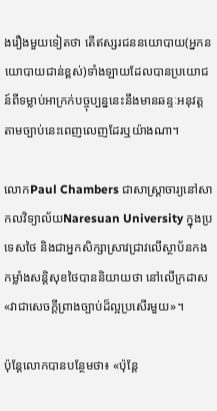ងរឿងមួយទៀតថា តើឥស្សរជននយោបាយ(អ្នកនយោបាយជាន់ខ្ពស់)ទាំងឡាយដែលបានប្រយោជន៍ពីទម្លាប់អាក្រក់បច្ចុប្បន្ននេះនឹងមានឆន្ទៈអនុវត្តតាមច្បាប់នេះពេញលេញដែរឬយ៉ាងណា។

លោកPaul Chambers ជាសាស្ត្រាចារ្យនៅសាកលវិទ្យាល័យNaresuan University ក្នុងប្រទេសថៃ និងជាអ្នកសិក្សាស្រាវជ្រាវលើស្ថាប័នកងកម្លាំងសន្តិសុខថៃបាននិយាយថា នៅលើក្រដាស «វាជាសេចក្តីព្រាងច្បាប់ដ៏ល្អប្រសើរមួយ»។

ប៉ុន្តែលោកបានបន្ថែមថា៖ «ប៉ុន្តែ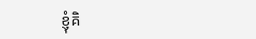ខ្ញុំគិ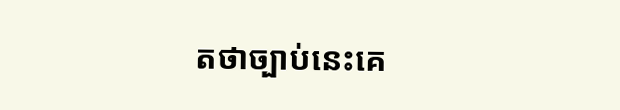តថាច្បាប់នេះគេ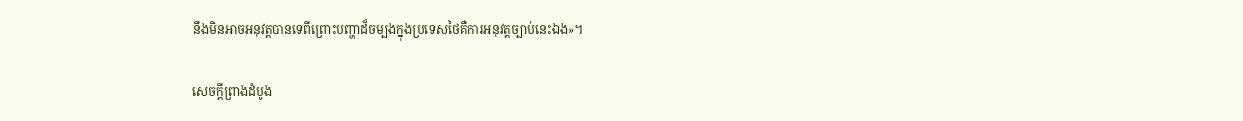នឹងមិនអាចអនុវត្តបានទេពីព្រោះបញ្ហាដ៏ចម្បងក្នុងប្រទេសថៃគឺការអនុវត្តច្បាប់នេះឯង»។

សេចក្តីព្រាងដំបូង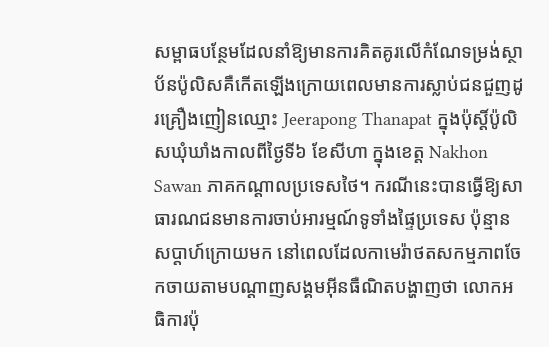សម្ពាធបន្ថែមដែលនាំឱ្យមានការគិតគូរលើកំណែទម្រង់ស្ថាប័នប៉ូលិសគឺកើតឡើងក្រោយពេលមានការស្លាប់ជនជួញដូរគ្រឿងញៀនឈ្មោះ Jeerapong Thanapat ក្នុងប៉ុស្តិ៍ប៉ូលិសឃុំឃាំងកាលពីថ្ងៃទី៦ ខែសីហា ក្នុងខេត្ត Nakhon Sawan ភាគកណ្តាលប្រទេសថៃ។ ករណីនេះបានធ្វើឱ្យសាធារណជនមានការចាប់អារម្មណ៍ទូទាំងផ្ទៃប្រទេស ប៉ុន្មានសប្តាហ៍ក្រោយមក នៅពេលដែលកាមេរ៉ាថតសកម្មភាពចែកចាយតាមបណ្តាញសង្គមអ៊ីនធឺណិតបង្ហាញថា លោកអធិការប៉ុ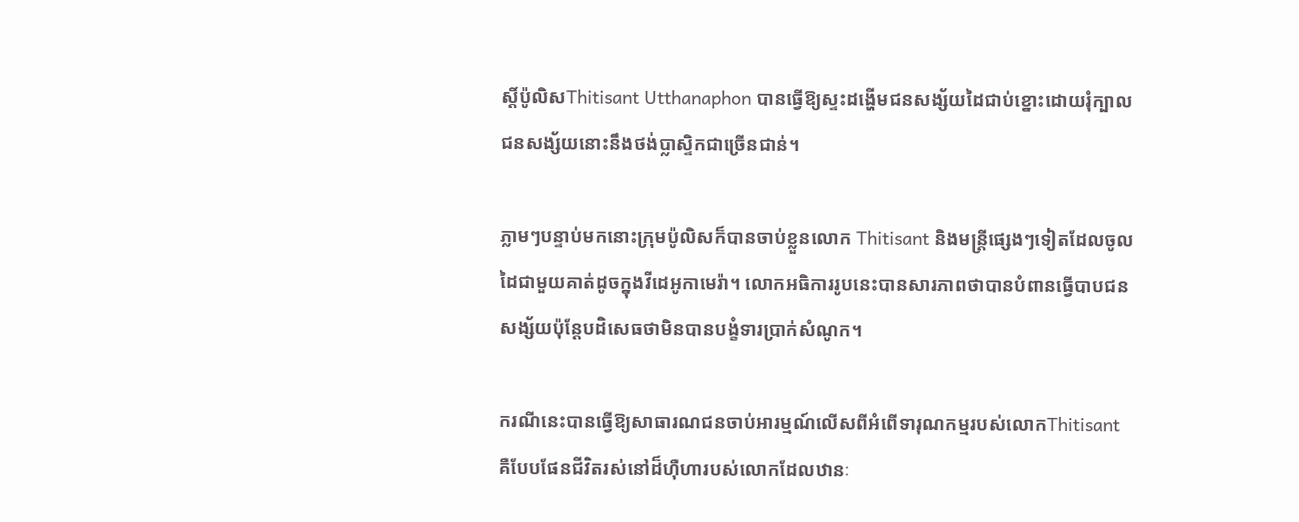ស្តិ៍ប៉ូលិសThitisant Utthanaphon បានធ្វើឱ្យស្ទះដង្ហើមជនសង្ស័យដៃជាប់ខ្នោះដោយរុំក្បាលជនសង្ស័យនោះនឹងថង់ប្លាស្ទិកជាច្រើនជាន់។

ភ្លាមៗបន្ទាប់មកនោះក្រុមប៉ូលិសក៏បានចាប់ខ្លួនលោក Thitisant និងមន្រ្តីផ្សេងៗទៀតដែលចូលដៃជាមួយគាត់ដូចក្នុងវីដេអូកាមេរ៉ា។ លោកអធិការរូបនេះបានសារភាពថាបានបំពានធ្វើបាបជនសង្ស័យប៉ុន្តែបដិសេធថាមិនបានបង្ខំទារប្រាក់សំណូក។

ករណីនេះបានធ្វើឱ្យសាធារណជនចាប់អារម្មណ៍លើសពីអំពើទារុណកម្មរបស់លោកThitisant គឺបែបផែនជីវិតរស់នៅដ៏ហ៊ឺហារបស់លោកដែលឋានៈ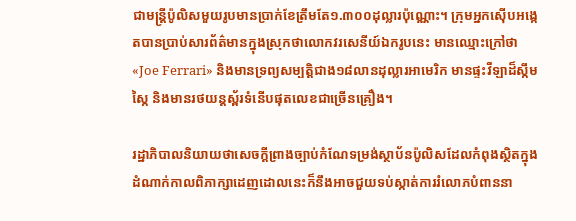ជាមន្រ្តីប៉ូលិសមួយរូបមានប្រាក់ខែត្រឹមតែ១.៣០០ដុល្លារប៉ុណ្ណោះ។ ក្រុមអ្នកស៊ើបអង្កេតបានប្រាប់សារព័ត៌មានក្នុងស្រុកថាលោកវរសេនីយ៍ឯករូបនេះ មានឈ្មោះក្រៅថា «Joe Ferrari» និងមានទ្រព្យសម្បត្តិជាង១៨លានដុល្លារអាមេរិក មានផ្ទះវីឡាដ៏ស្កឹមស្កៃ និងមានរថយន្តស្ព័រទំនើបផុតលេខជាច្រើនគ្រឿង។

រដ្ឋាភិបាលនិយាយថាសេចក្តីព្រាងច្បាប់កំណែទម្រង់ស្ថាប័នប៉ូលិសដែលកំពុងស្ថិតក្នុងដំណាក់កាលពិភាក្សាដេញដោលនេះក៏នឹងអាចជួយទប់ស្កាត់ការរំលោភបំពាននា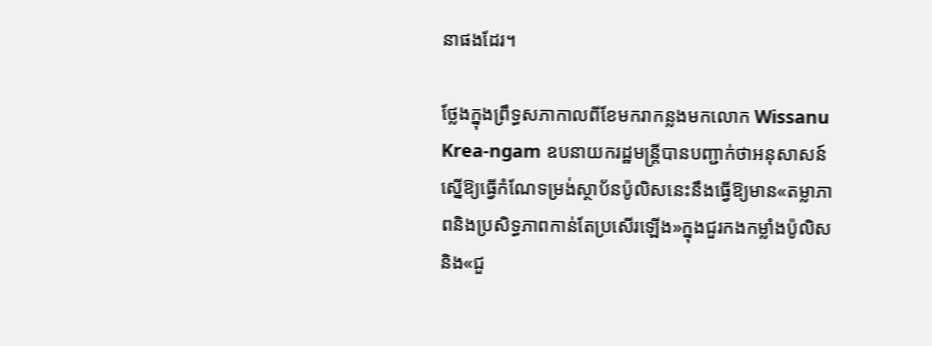នាផងដែរ។

ថ្លែងក្នុងព្រឹទ្ធសភាកាលពីខែមករាកន្លងមកលោក Wissanu Krea-ngam ឧបនាយករដ្ឋមន្ត្រីបានបញ្ជាក់ថាអនុសាសន៍ស្នើឱ្យធ្វើកំណែទម្រង់ស្ថាប័នប៉ូលិសនេះនឹងធ្វើឱ្យមាន«តម្លាភាពនិងប្រសិទ្ធភាពកាន់តែប្រសើរឡើង»ក្នុងជួរកងកម្លាំងប៉ូលិសនិង«ជួ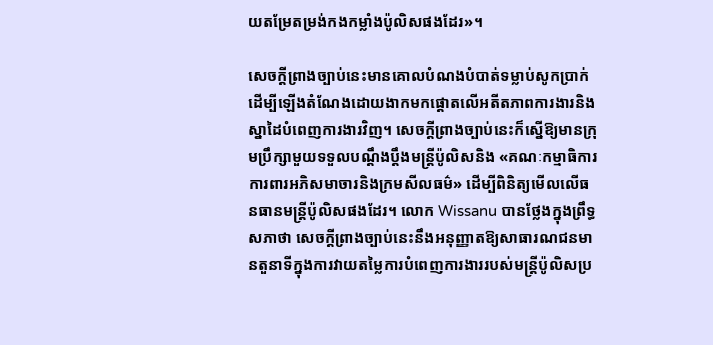យតម្រែតម្រង់កងកម្លាំងប៉ូលិសផងដែរ»។

សេចក្តីព្រាងច្បាប់នេះមានគោលបំណងបំបាត់ទម្លាប់សូកប្រាក់ដើម្បីឡើងតំណែងដោយងាកមកផ្តោតលើអតីតភាពការងារនិងស្នាដៃបំពេញការងារវិញ។ សេចក្តីព្រាងច្បាប់នេះក៏ស្នើឱ្យមានក្រុមប្រឹក្សាមួយទទួលបណ្តឹងប្តឹងមន្រ្តីប៉ូលិសនិង «គណៈកម្មាធិការការពារអភិសមាចារនិងក្រមសីលធម៌» ដើម្បីពិនិត្យមើលលើធនធានមន្រ្តីប៉ូលិសផងដែរ។ លោក Wissanu បានថ្លែងក្នុងព្រឹទ្ធសភាថា សេចក្តីព្រាងច្បាប់នេះនឹងអនុញ្ញាតឱ្យសាធារណជនមានតួនាទីក្នុងការវាយតម្លៃការបំពេញការងាររបស់មន្រ្តីប៉ូលិសប្រ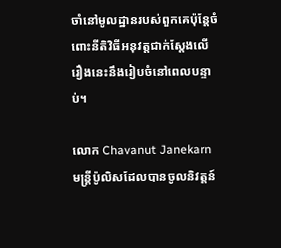ចាំនៅមូលដ្ឋានរបស់ពួកគេប៉ុន្តែចំពោះនីតិវិធីអនុវត្តជាក់ស្តែងលើរឿងនេះនឹងរៀបចំនៅពេលបន្ទាប់។

លោក Chavanut Janekarn មន្រ្តីប៉ូលិសដែលបានចូលនិវត្តន៍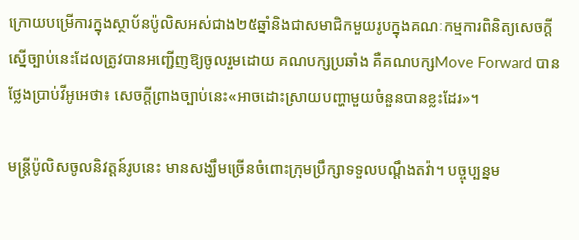ក្រោយបម្រើការក្នុងស្ថាប័នប៉ូលិសអស់ជាង២៥ឆ្នាំនិងជាសមាជិកមួយរូបក្នុងគណៈកម្មការពិនិត្យសេចក្តីស្នើច្បាប់នេះដែលត្រូវបានអញ្ជើញឱ្យចូលរួមដោយ គណបក្សប្រឆាំង គឺគណបក្សMove Forward បានថ្លែងប្រាប់វីអូអេថា៖ សេចក្តីព្រាងច្បាប់នេះ«អាចដោះស្រាយបញ្ហាមួយចំនួនបានខ្លះដែរ»។

មន្ត្រីប៉ូលិសចូលនិវត្តន៍រូបនេះ មានសង្ឃឹមច្រើនចំពោះក្រុមប្រឹក្សាទទួលបណ្តឹងតវ៉ា។ បច្ចុប្បន្នម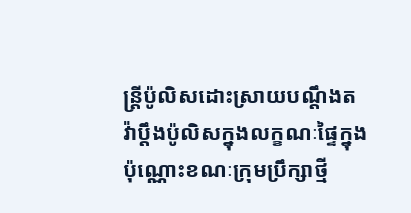ន្រ្តីប៉ូលិសដោះស្រាយបណ្តឹងតវ៉ាប្តឹងប៉ូលិសក្នុងលក្ខណៈផ្ទៃក្នុងប៉ុណ្ណោះខណៈក្រុមប្រឹក្សាថ្មី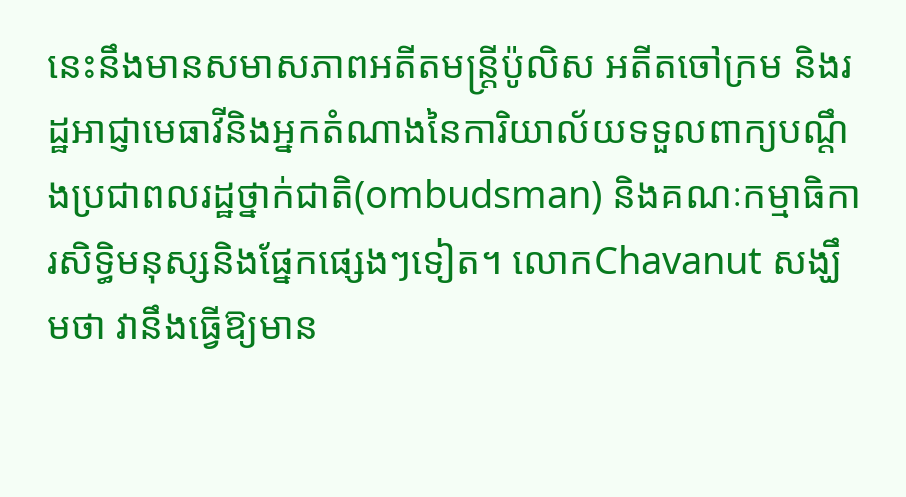នេះនឹងមានសមាសភាពអតីតមន្រ្តីប៉ូលិស អតីតចៅក្រម និងរដ្ឋអាជ្ញាមេធាវីនិងអ្នកតំណាងនៃការិយាល័យទទួលពាក្យបណ្តឹងប្រជាពលរដ្ឋថ្នាក់ជាតិ(ombudsman) និងគណៈកម្មាធិការសិទ្ធិមនុស្សនិងផ្នែកផ្សេងៗទៀត។ លោកChavanut សង្ឃឹមថា វានឹងធ្វើឱ្យមាន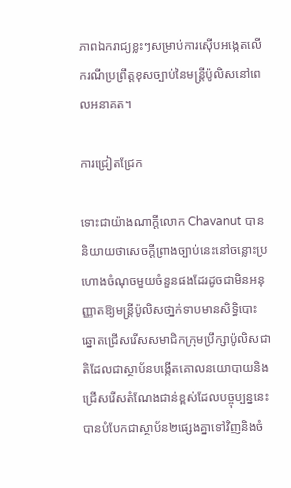ភាពឯករាជ្យខ្លះៗសម្រាប់ការស៊ើបអង្កេតលើករណីប្រព្រឹត្តខុសច្បាប់នៃមន្រ្តីប៉ូលិសនៅពេលអនាគត។

ការជ្រៀតជ្រែក

ទោះជាយ៉ាងណាក្តីលោក Chavanut បាននិយាយថាសេចក្តីព្រាងច្បាប់នេះនៅចន្លោះប្រហោងចំណុចមួយចំនួនផងដែរដូចជាមិនអនុញ្ញាតឱ្យមន្រ្តីប៉ូលិសថា្នក់ទាបមានសិទ្ធិបោះឆ្នោតជ្រើសរើសសមាជិកក្រុមប្រឹក្សាប៉ូលិសជាតិដែលជាស្ថាប័នបង្កើតគោលនយោបាយនិងជ្រើសរើសតំណែងជាន់ខ្ពស់ដែលបច្ចុប្បន្ននេះបានបំបែកជាស្ថាប័ន២ផ្សេងគ្នាទៅវិញនិងចំ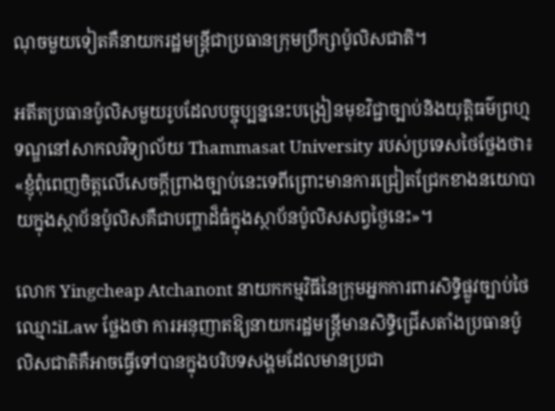ណុចមួយទៀតគឺនាយករដ្ឋមន្រ្តីជាប្រធានក្រុមប្រឹក្សាប៉ូលិសជាតិ។

អតីតប្រធានប៉ូលិសមួយរូបដែលបច្ចុប្បន្ននេះបង្រៀនមុខវិជ្ជាច្បាប់និងយុត្តិធម៌ព្រហ្មទណ្ឌនៅសាកលវិទ្យាល័យ Thammasat University របស់ប្រទេសថៃថ្លែងថា៖ «ខ្ញុំពុំពេញចិត្តលើសេចក្តីព្រាងច្បាប់នេះទេពីព្រោះមានការជ្រៀតជ្រែកខាងនយោបាយក្នុងស្ថាប័នប៉ូលិសគឺជាបញ្ហាដ៏ធំក្នុងស្ថាប័នប៉ូលិសសព្វថ្ងៃនេះ»។

លោក Yingcheap Atchanont នាយកកម្មវិធីនៃក្រុមអ្នកការពារសិទ្ធិផ្លូវច្បាប់ថៃឈ្មោះiLaw ថ្លែងថា ការអនុញាតឱ្យនាយករដ្ឋមន្រ្តីមានសិទ្ធិជ្រើសតាំងប្រធានប៉ូលិសជាតិគឺអាចធ្វើទៅបានក្នុងបរិបទសង្គមដែលមានប្រជា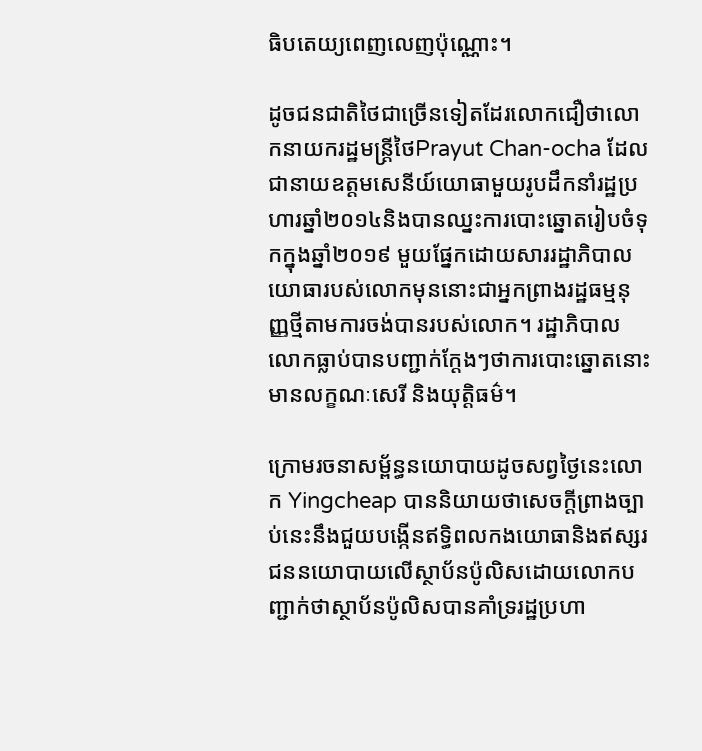ធិបតេយ្យពេញលេញប៉ុណ្ណោះ។

ដូចជនជាតិថៃជាច្រើនទៀតដែរលោកជឿថាលោកនាយករដ្ឋមន្រ្តីថៃPrayut Chan-ocha ដែលជានាយឧត្តមសេនីយ៍យោធាមួយរូបដឹកនាំរដ្ឋប្រហារឆ្នាំ២០១៤និងបានឈ្នះការបោះឆ្នោតរៀបចំទុកក្នុងឆ្នាំ២០១៩ មួយផ្នែកដោយសាររដ្ឋាភិបាលយោធារបស់លោកមុននោះជាអ្នកព្រាងរដ្ឋធម្មនុញ្ញថ្មីតាមការចង់បានរបស់លោក។ រដ្ឋាភិបាលលោកធ្លាប់បានបញ្ជាក់ក្តែងៗថាការបោះឆ្នោតនោះមានលក្ខណៈសេរី និងយុត្តិធម៌។

ក្រោមរចនាសម្ព័ន្ធនយោបាយដូចសព្វថ្ងៃនេះលោក Yingcheap បាននិយាយថាសេចក្តីព្រាងច្បាប់នេះនឹងជួយបង្កើនឥទ្ធិពលកងយោធានិងឥស្សរជននយោបាយលើស្ថាប័នប៉ូលិសដោយលោកបញ្ជាក់ថាស្ថាប័នប៉ូលិសបានគាំទ្ររដ្ឋប្រហា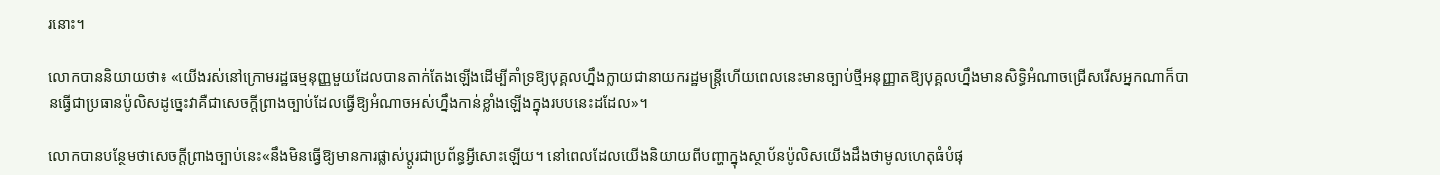រនោះ។

លោកបាននិយាយថា៖ «យើងរស់នៅក្រោមរដ្ឋធម្មនុញ្ញមួយដែលបានតាក់តែងឡើងដើម្បីគាំទ្រឱ្យបុគ្គលហ្នឹងក្លាយជានាយករដ្ឋមន្រ្តីហើយពេលនេះមានច្បាប់ថ្មីអនុញ្ញាតឱ្យបុគ្គលហ្នឹងមានសិទ្ធិអំណាចជ្រើសរើសអ្នកណាក៏បានធ្វើជាប្រធានប៉ូលិសដូច្នេះវាគឺជាសេចក្តីព្រាងច្បាប់ដែលធ្វើឱ្យអំណាចអស់ហ្នឹងកាន់ខ្លាំងឡើងក្នុងរបបនេះដដែល»។

លោកបានបន្ថែមថាសេចក្តីព្រាងច្បាប់នេះ«នឹងមិនធ្វើឱ្យមានការផ្លាស់ប្តូរជាប្រព័ន្ធអ្វីសោះឡើយ។ នៅពេលដែលយើងនិយាយពីបញ្ហាក្នុងស្ថាប័នប៉ូលិសយើងដឹងថាមូលហេតុធំបំផុ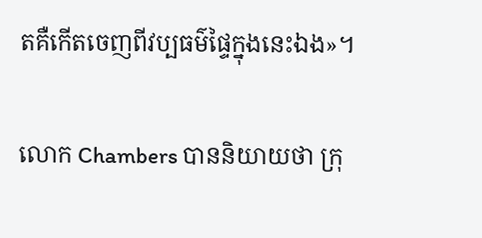តគឺកើតចេញពីវប្បធម៌ផ្ទៃក្នុងនេះឯង»។

លោក Chambers បាននិយាយថា ក្រុ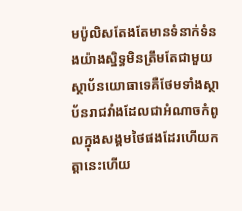មប៉ូលិសតែងតែមានទំនាក់ទំនងយ៉ាងស្និទ្ធមិនត្រឹមតែជាមួយស្ថាប័នយោធាទេគឺថែមទាំងស្ថាប័នរាជវាំងដែលជាអំណាចកំពូលក្នុងសង្គមថៃផងដែរហើយកត្តានេះហើយ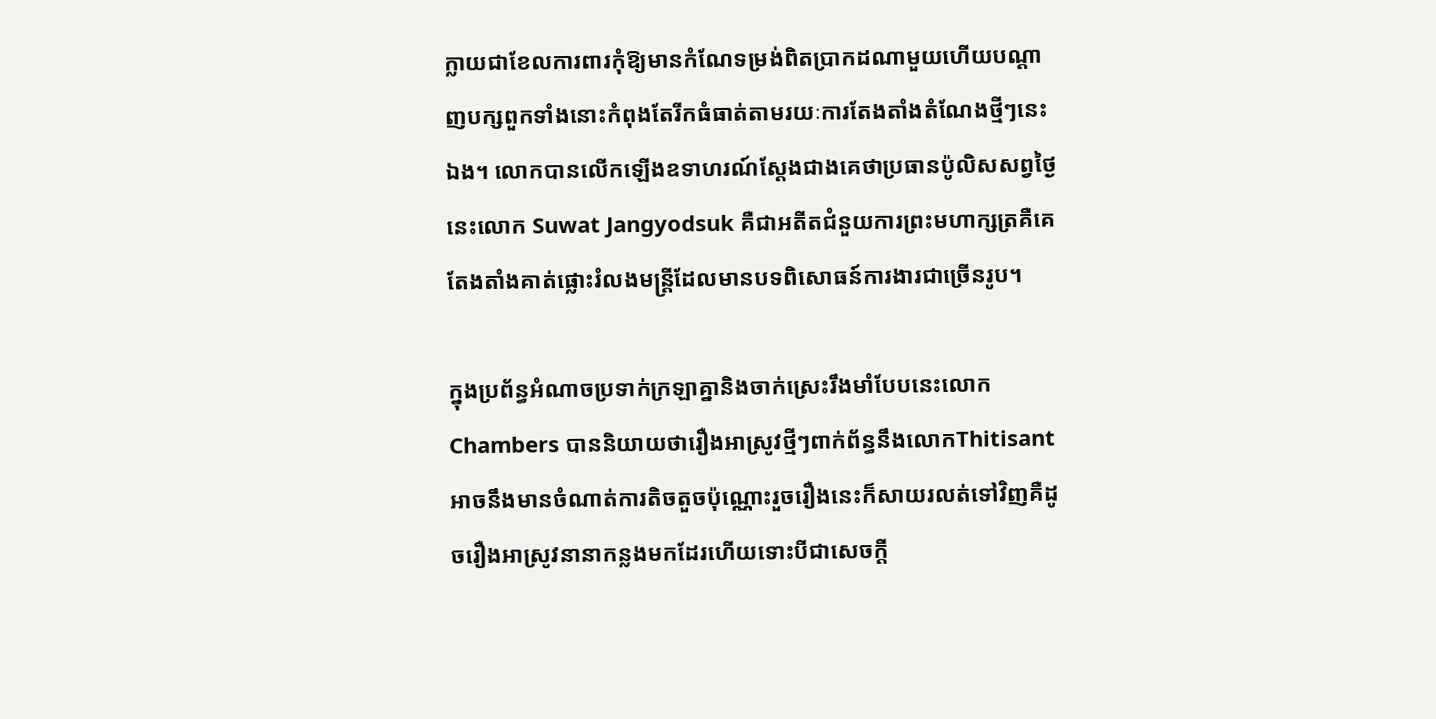ក្លាយជាខែលការពារកុំឱ្យមានកំណែទម្រង់ពិតប្រាកដណាមួយហើយបណ្តាញបក្សពួកទាំងនោះកំពុងតែរីកធំធាត់តាមរយៈការតែងតាំងតំណែងថ្មីៗនេះឯង។ លោកបានលើកឡើងឧទាហរណ៍ស្តែងជាងគេថាប្រធានប៉ូលិសសព្វថ្ងៃនេះលោក Suwat Jangyodsuk គឺជាអតីតជំនួយការព្រះមហាក្សត្រគឺគេតែងតាំងគាត់ផ្លោះរំលងមន្រ្តីដែលមានបទពិសោធន៍ការងារជាច្រើនរូប។

ក្នុងប្រព័ន្ធអំណាចប្រទាក់ក្រឡាគ្នានិងចាក់ស្រេះរឹងមាំបែបនេះលោក Chambers បាននិយាយថារឿងអាស្រូវថ្មីៗពាក់ព័ន្ធនឹងលោកThitisant អាចនឹងមានចំណាត់ការតិចតួចប៉ុណ្ណោះរួចរឿងនេះក៏សាយរលត់ទៅវិញគឺដូចរឿងអាស្រូវនានាកន្លងមកដែរហើយទោះបីជាសេចក្តី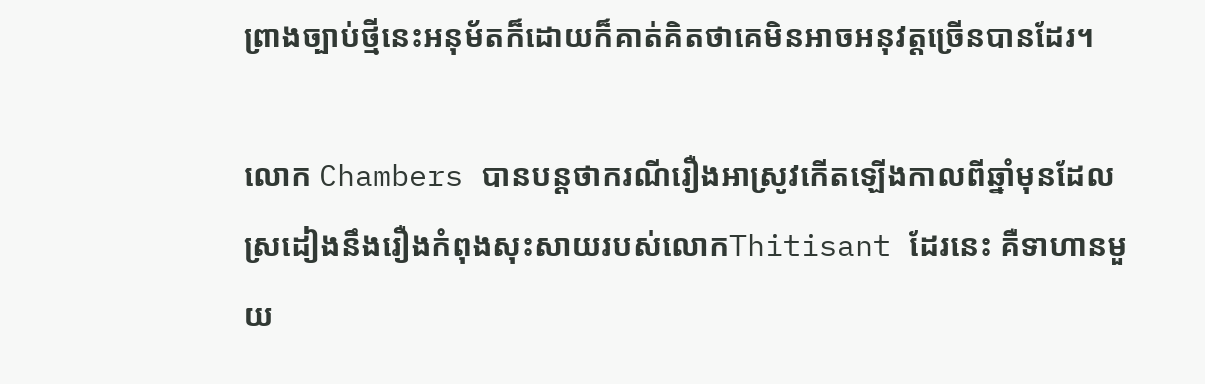ព្រាងច្បាប់ថ្មីនេះអនុម័តក៏ដោយក៏គាត់គិតថាគេមិនអាចអនុវត្តច្រើនបានដែរ។

លោក Chambers បានបន្តថាករណីរឿងអាស្រូវកើតឡើងកាលពីឆ្នាំមុនដែលស្រដៀងនឹងរឿងកំពុងសុះសាយរបស់លោកThitisant ដែរនេះ គឺទាហានមួយ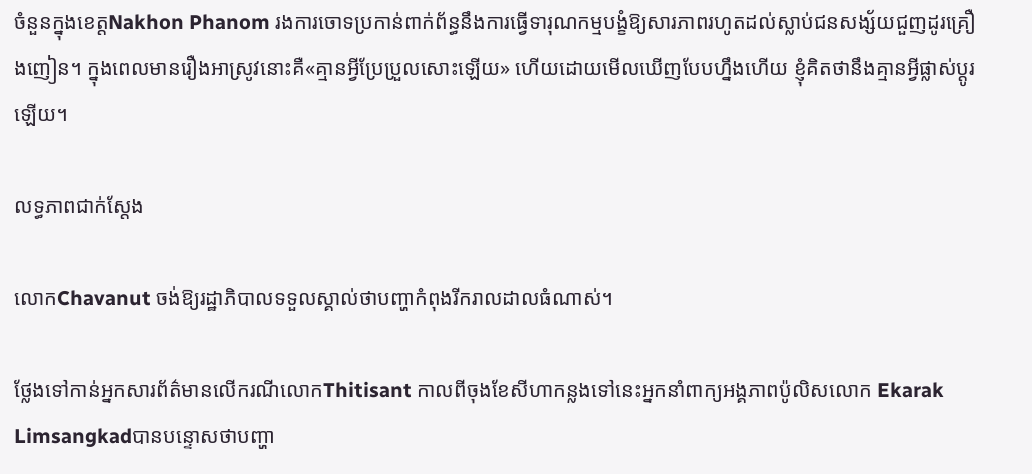ចំនួនក្នុងខេត្តNakhon Phanom រងការចោទប្រកាន់ពាក់ព័ន្ធនឹងការធ្វើទារុណកម្មបង្ខំឱ្យសារភាពរហូតដល់ស្លាប់ជនសង្ស័យជួញដូរគ្រឿងញៀន។ ក្នុងពេលមានរឿងអាស្រូវនោះគឺ«គ្មានអ្វីប្រែប្រួលសោះឡើយ» ហើយដោយមើលឃើញបែបហ្នឹងហើយ ខ្ញុំគិតថានឹងគ្មានអ្វីផ្លាស់ប្តូរឡើយ។

លទ្ធភាពជាក់ស្តែង

លោកChavanut ចង់ឱ្យរដ្ឋាភិបាលទទួលស្គាល់ថាបញ្ហាកំពុងរីករាលដាលធំណាស់។

ថ្លែងទៅកាន់អ្នកសារព័ត៌មានលើករណីលោកThitisant កាលពីចុងខែសីហាកន្លងទៅនេះអ្នកនាំពាក្យអង្គភាពប៉ូលិសលោក Ekarak Limsangkadបានបន្ទោសថាបញ្ហា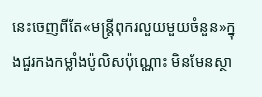នេះចេញពីតែ«មន្រ្តីពុករលួយមួយចំនួន»ក្នុងជួរកងកម្លាំងប៉ូលិសប៉ុណ្ណោះ មិនមែនស្ថា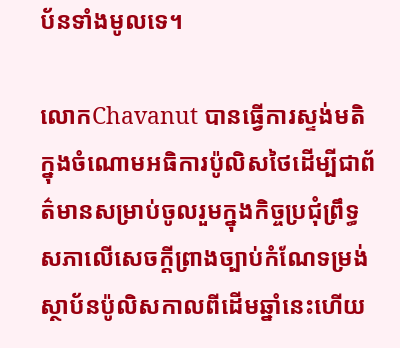ប័នទាំងមូលទេ។

លោកChavanut បានធ្វើការស្ទង់មតិក្នុងចំណោមអធិការប៉ូលិសថៃដើម្បីជាព័ត៌មានសម្រាប់ចូលរួមក្នុងកិច្ចប្រជុំព្រឹទ្ធសភាលើសេចក្តីព្រាងច្បាប់កំណែទម្រង់ស្ថាប័នប៉ូលិសកាលពីដើមឆ្នាំនេះហើយ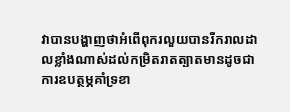វាបានបង្ហាញថាអំពើពុករលួយបានរីករាលដាលខ្លាំងណាស់ដល់កម្រិតរាតត្បាតមានដូចជាការឧបត្ថម្ភគាំទ្រខា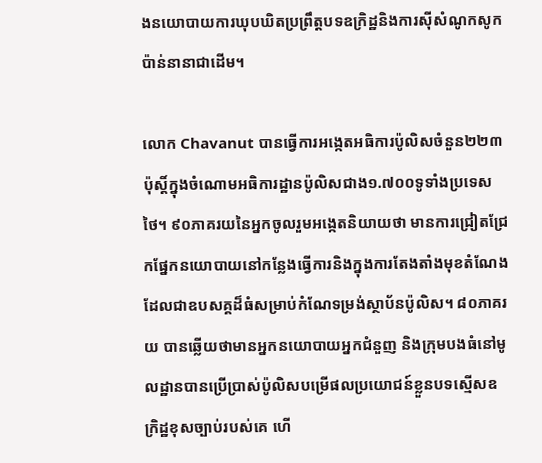ងនយោបាយការឃុបឃិតប្រព្រឹត្តបទឧក្រិដ្ឋនិងការស៊ីសំណូកសូកប៉ាន់នានាជាដើម។

លោក Chavanut បានធ្វើការអង្កេតអធិការប៉ូលិសចំនួន២២៣ប៉ុស្តិ៍ក្នុងចំណោមអធិការដ្ឋានប៉ូលិសជាង១.៧០០ទូទាំងប្រទេសថៃ។ ៩០ភាគរយនៃអ្នកចូលរួមអង្កេតនិយាយថា មានការជ្រៀតជ្រែកផ្នែកនយោបាយនៅកន្លែងធ្វើការនិងក្នុងការតែងតាំងមុខតំណែងដែលជាឧបសគ្គដ៏ធំសម្រាប់កំណែទម្រង់ស្ថាប័នប៉ូលិស។ ៨០ភាគរយ បានឆ្លើយថាមានអ្នកនយោបាយអ្នកជំនួញ និងក្រុមបងធំនៅមូលដ្ឋានបានប្រើប្រាស់ប៉ូលិសបម្រើផលប្រយោជន៍ខ្លួនបទស្មើសឧក្រិដ្ឋខុសច្បាប់របស់គេ ហើ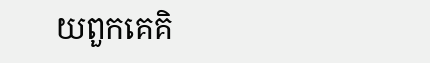យពួកគេគិ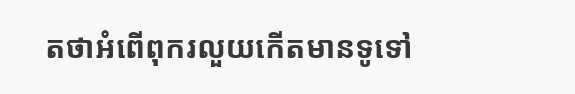តថាអំពើពុករលួយកើតមានទូទៅ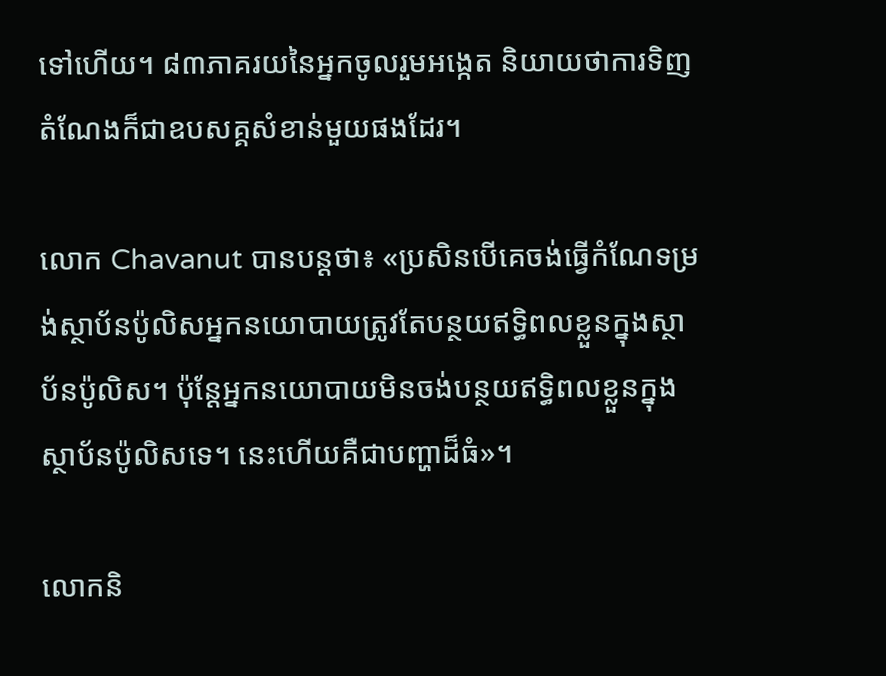ទៅហើយ។ ៨៣ភាគរយនៃអ្នកចូលរួមអង្កេត និយាយថាការទិញតំណែងក៏ជាឧបសគ្គសំខាន់មួយផងដែរ។

លោក Chavanut បានបន្តថា៖ «ប្រសិនបើគេចង់ធ្វើកំណែទម្រង់ស្ថាប័នប៉ូលិសអ្នកនយោបាយត្រូវតែបន្ថយឥទ្ធិពលខ្លួនក្នុងស្ថាប័នប៉ូលិស។ ប៉ុន្តែអ្នកនយោបាយមិនចង់បន្ថយឥទ្ធិពលខ្លួនក្នុងស្ថាប័នប៉ូលិសទេ។ នេះហើយគឺជាបញ្ហាដ៏ធំ»។

លោកនិ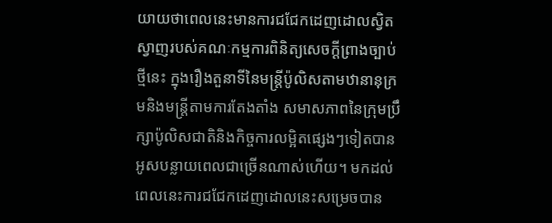យាយថាពេលនេះមានការជជែកដេញដោលស្វិតស្វាញរបស់គណៈកម្មការពិនិត្យសេចក្តីព្រាងច្បាប់ថ្មីនេះ ក្នុងរឿងតួនាទីនៃមន្ត្រីប៉ូលិសតាមឋានានុក្រមនិងមន្ត្រីតាមការតែងតាំង សមាសភាពនៃក្រុមប្រឹក្សាប៉ូលិសជាតិនិងកិច្ចការលម្អិតផ្សេងៗទៀតបានអូសបន្លាយពេលជាច្រើនណាស់ហើយ។ មកដល់ពេលនេះការជជែកដេញដោលនេះសម្រេចបាន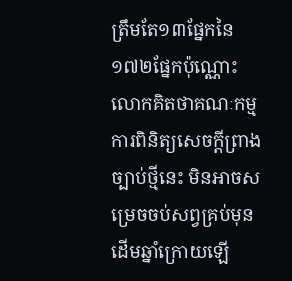ត្រឹមតែ១៣ផ្នែកនៃ១៧២ផ្នែកប៉ុណ្ណោះលោកគិតថាគណៈកម្មការពិនិត្យសេចក្តីព្រាងច្បាប់ថ្មីនេះ មិនអាចសម្រេចចប់សព្វគ្រប់មុនដើមឆ្នាំក្រោយឡើ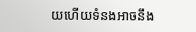យហើយទំនងអាចនឹង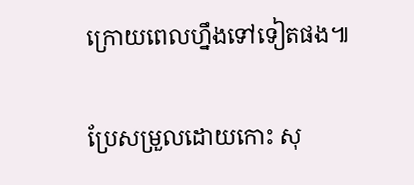ក្រោយពេលហ្នឹងទៅទៀតផង៕

ប្រែសម្រួលដោយកោះ សុ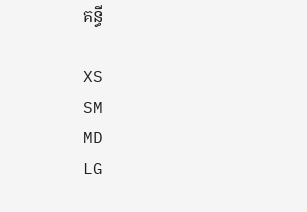គន្ធី

XS
SM
MD
LG